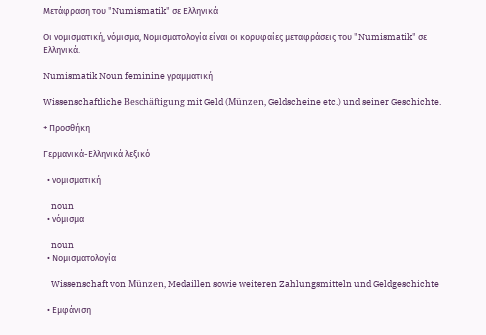Μετάφραση του "Numismatik" σε Ελληνικά

Οι νομισματική, νόμισμα, Νομισματολογία είναι οι κορυφαίες μεταφράσεις του "Numismatik" σε Ελληνικά.

Numismatik Noun feminine γραμματική

Wissenschaftliche Beschäftigung mit Geld (Münzen, Geldscheine etc.) und seiner Geschichte.

+ Προσθήκη

Γερμανικά-Ελληνικά λεξικό

  • νομισματική

    noun
  • νόμισμα

    noun
  • Νομισματολογία

    Wissenschaft von Münzen, Medaillen sowie weiteren Zahlungsmitteln und Geldgeschichte

  • Εμφάνιση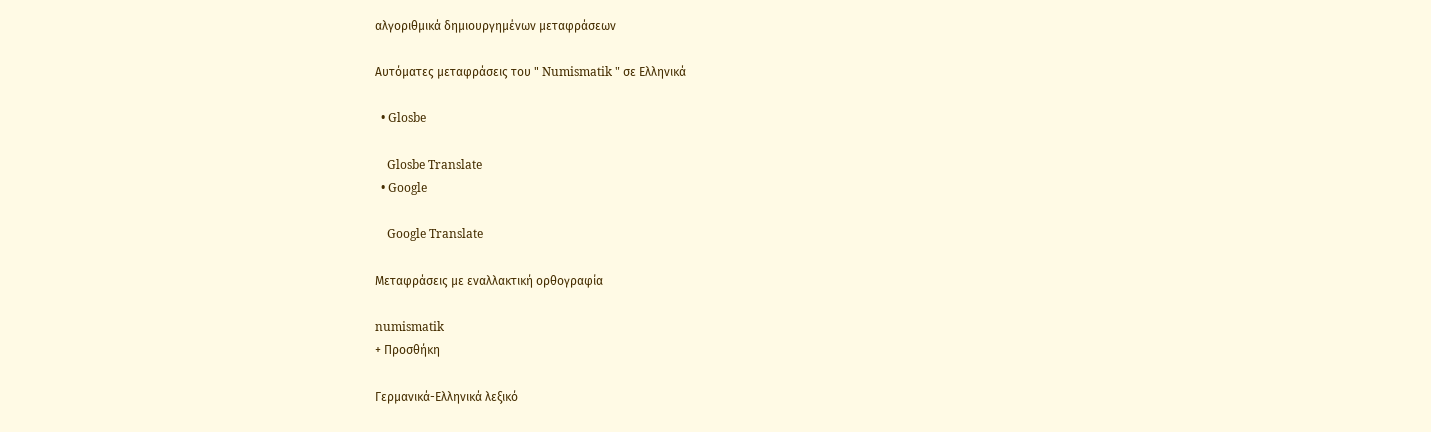αλγοριθμικά δημιουργημένων μεταφράσεων

Αυτόματες μεταφράσεις του " Numismatik " σε Ελληνικά

  • Glosbe

    Glosbe Translate
  • Google

    Google Translate

Μεταφράσεις με εναλλακτική ορθογραφία

numismatik
+ Προσθήκη

Γερμανικά-Ελληνικά λεξικό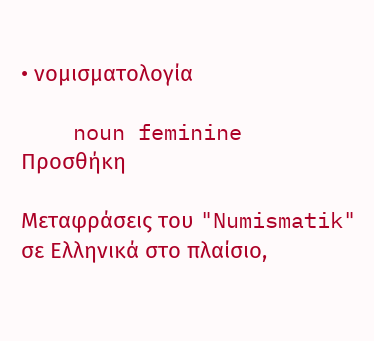• νομισματολογία

    noun feminine
Προσθήκη

Μεταφράσεις του "Numismatik" σε Ελληνικά στο πλαίσιο,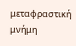μεταφραστική μνήμη